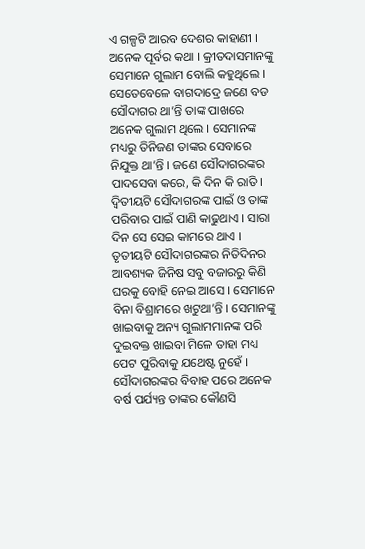ଏ ଗଳ୍ପଟି ଆରବ ଦେଶର କାହାଣୀ । ଅନେକ ପୂର୍ବର କଥା । କ୍ରୀତଦାସମାନଙ୍କୁ ସେମାନେ ଗୁଲାମ ବୋଲି କହୁଥିଲେ । ସେତେବେଳେ ବାଗଦାଦ୍ରେ ଜଣେ ବଡ ସୌଦାଗର ଥା’ନ୍ତି ତାଙ୍କ ପାଖରେ ଅନେକ ଗୁଲାମ ଥିଲେ । ସେମାନଙ୍କ ମଧ୍ୟରୁ ତିନିଜଣ ତାଙ୍କର ସେବାରେ ନିଯୁକ୍ତ ଥା’ନ୍ତି । ଜଣେ ସୌଦାଗରଙ୍କର ପାଦସେବା କରେ, କି ଦିନ କି ରାତି । ଦ୍ୱିତୀୟଟି ସୌଦାଗରଙ୍କ ପାଇଁ ଓ ତାଙ୍କ ପରିବାର ପାଇଁ ପାଣି କାଢୁଥାଏ । ସାରା ଦିନ ସେ ସେଇ କାମରେ ଥାଏ । ତୃତୀୟଟି ସୌଦାଗରଙ୍କର ନିତିଦିନର ଆବଶ୍ୟକ ଜିନିଷ ସବୁ ବଜାରରୁ କିଣି ଘରକୁ ବୋହି ନେଇ ଆସେ । ସେମାନେ ବିନା ବିଶ୍ରାମରେ ଖଟୁଥା’ନ୍ତି । ସେମାନଙ୍କୁ ଖାଇବାକୁ ଅନ୍ୟ ଗୁଲାମମାନଙ୍କ ପରି ଦୁଇବକ୍ତ ଖାଇବା ମିଳେ ତାହା ମଧ୍ୟ ପେଟ ପୁରିବାକୁ ଯଥେଷ୍ଟ ନୁହେଁ ।
ସୌଦାଗରଙ୍କର ବିବାହ ପରେ ଅନେକ ବର୍ଷ ପର୍ଯ୍ୟନ୍ତ ତାଙ୍କର କୌଣସି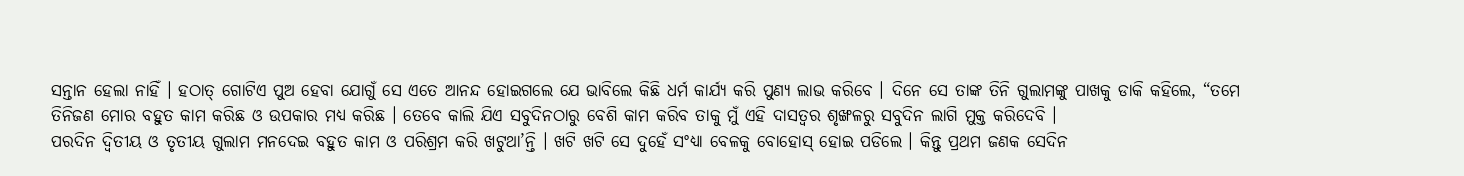ସନ୍ତାନ ହେଲା ନାହିଁ । ହଠାତ୍ ଗୋଟିଏ ପୁଅ ହେବା ଯୋଗୁଁ ସେ ଏତେ ଆନନ୍ଦ ହୋଇଗଲେ ଯେ ଭାବିଲେ କିଛି ଧର୍ମ କାର୍ଯ୍ୟ କରି ପୁଣ୍ୟ ଲାଭ କରିବେ । ଦିନେ ସେ ତାଙ୍କ ତିନି ଗୁଲାମଙ୍କୁ ପାଖକୁ ଡାକି କହିଲେ, “ତମେ ତିନିଜଣ ମୋର ବହୁତ କାମ କରିଛ ଓ ଉପକାର ମଧ୍ୟ କରିଛ । ତେବେ କାଲି ଯିଏ ସବୁଦିନଠାରୁ ବେଶି କାମ କରିବ ତାକୁ ମୁଁ ଏହି ଦାସତ୍ୱର ଶୃଙ୍ଖଳରୁ ସବୁଦିନ ଲାଗି ମୁକ୍ତ କରିଦେବି ।
ପରଦିନ ଦ୍ୱିତୀୟ ଓ ତୃତୀୟ ଗୁଲାମ ମନଦେଇ ବହୁତ କାମ ଓ ପରିଶ୍ରମ କରି ଖଟୁଥା’ନ୍ତି । ଖଟି ଖଟି ସେ ଦୁହେଁ ସଂଧ୍ୟା ବେଳକୁ ବୋହୋସ୍ ହୋଇ ପଡିଲେ । କିନ୍ତୁ ପ୍ରଥମ ଜଣକ ସେଦିନ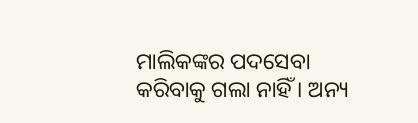ମାଲିକଙ୍କର ପଦସେବା କରିବାକୁ ଗଲା ନାହିଁ । ଅନ୍ୟ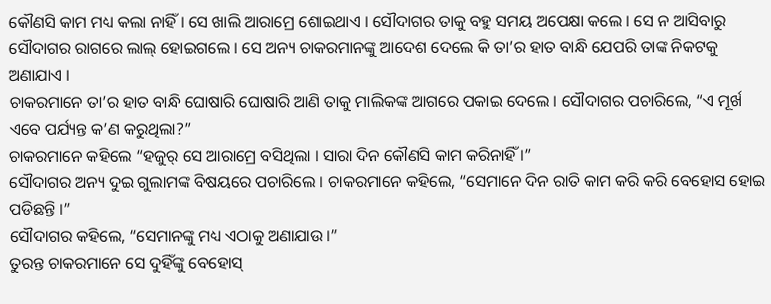କୌଣସି କାମ ମଧ୍ୟ କଲା ନାହିଁ । ସେ ଖାଲି ଆରାମ୍ରେ ଶୋଇଥାଏ । ସୌଦାଗର ତାକୁ ବହୁ ସମୟ ଅପେକ୍ଷା କଲେ । ସେ ନ ଆସିବାରୁ ସୌଦାଗର ରାଗରେ ଲାଲ୍ ହୋଇଗଲେ । ସେ ଅନ୍ୟ ଚାକରମାନଙ୍କୁ ଆଦେଶ ଦେଲେ କି ତା’ର ହାତ ବାନ୍ଧି ଯେପରି ତାଙ୍କ ନିକଟକୁ ଅଣାଯାଏ ।
ଚାକରମାନେ ତା’ର ହାତ ବାନ୍ଧି ଘୋଷାରି ଘୋଷାରି ଆଣି ତାକୁ ମାଲିକଙ୍କ ଆଗରେ ପକାଇ ଦେଲେ । ସୌଦାଗର ପଚାରିଲେ, “ଏ ମୂର୍ଖ ଏବେ ପର୍ଯ୍ୟନ୍ତ କ’ଣ କରୁଥିଲା?”
ଚାକରମାନେ କହିଲେ “ହଜୁର୍ ସେ ଆରାମ୍ରେ ବସିଥିଲା । ସାରା ଦିନ କୌଣସି କାମ କରିନାହିଁ ।”
ସୌଦାଗର ଅନ୍ୟ ଦୁଇ ଗୁଲାମଙ୍କ ବିଷୟରେ ପଚାରିଲେ । ଚାକରମାନେ କହିଲେ, “ସେମାନେ ଦିନ ରାତି କାମ କରି କରି ବେହୋସ ହୋଇ ପଡିଛନ୍ତି ।”
ସୌଦାଗର କହିଲେ, “ସେମାନଙ୍କୁ ମଧ୍ୟ ଏଠାକୁ ଅଣାଯାଉ ।”
ତୁରନ୍ତ ଚାକରମାନେ ସେ ଦୁହିଁଙ୍କୁ ବେହୋସ୍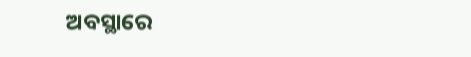ଅବସ୍ଥାରେ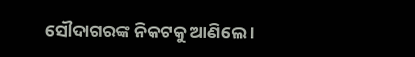ସୌଦାଗରଙ୍କ ନିକଟକୁ ଆଣିଲେ ।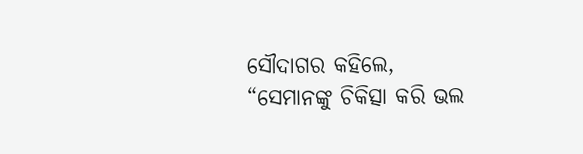ସୌଦାଗର କହିଲେ, “ସେମାନଙ୍କୁ ଚିକିତ୍ସା କରି ଭଲ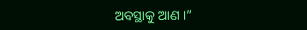ଅବସ୍ଥାକୁ ଆଣ ।”